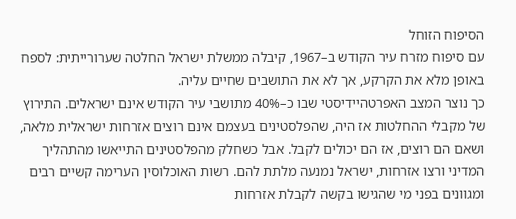הסיפוח הזוחל
עם סיפוח מזרח עיר הקודש ב–1967, קיבלה ממשלת ישראל החלטה שערורייתית: לספח באופן מלא את הקרקע, אך לא את התושבים שחיים עליה.
כך נוצר המצב האפרטהיידיסטי שבו כ–40% מתושבי עיר הקודש אינם ישראלים. התירוץ של מקבלי ההחלטות אז היה, שהפלסטינים בעצמם אינם רוצים אזרחות ישראלית מלאה, ושאם הם רוצים, אז הם יכולים לקבל. אבל כשחלק מהפלסטינים התייאשו מהתהליך המדיני ורצו אזרחות, ישראל נמנעה מלתת להם. רשות האוכלוסין הערימה קשיים רבים ומגוונים בפני מי שהגישו בקשה לקבלת אזרחות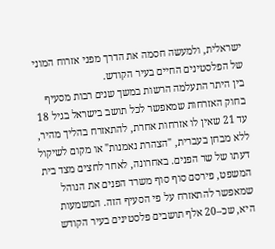ישראלית, ולמעשה חסמה את הדרך מפני אזרוח המוני של הפלסטינים החיים בעיר הקודש.
בין היתר התעלמה הרשות במשך שנים רבות מסעיף בחוק האזרחות שמאפשר לכל תושב בישראל בגיל 18 עד 21 שאין לו אזרחות אחרת, להתאזרח בהליך מהיר, ללא מבחן בעברית, "הצהרת נאמנות" או מקום לשיקול דעתו של שר הפנים. באחרונה, לאחר לחצים מצד בית המשפט, פירסם סוף סוף משרד הפנים את הנוהל שמאפשר להתאזרח על פי הסעיף הזה. המשמעות היא, שכ–20 אלף תושבים פלסטינים בעיר הקודש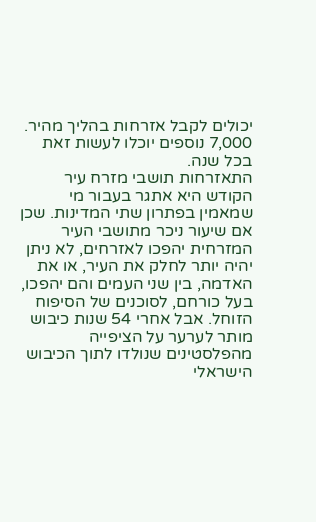יכולים לקבל אזרחות בהליך מהיר. 7,000 נוספים יוכלו לעשות זאת בכל שנה.
התאזרחות תושבי מזרח עיר הקודש היא אתגר בעבור מי שמאמין בפתרון שתי המדינות. שכן אם שיעור ניכר מתושבי העיר המזרחית יהפכו לאזרחים, לא ניתן יהיה יותר לחלק את העיר, או את האדמה, בין שני העמים והם יהפכו, בעל כורחם, לסוכנים של הסיפוח הזוחל. אבל אחרי 54 שנות כיבוש מותר לערער על הציפייה מהפלסטינים שנולדו לתוך הכיבוש הישראלי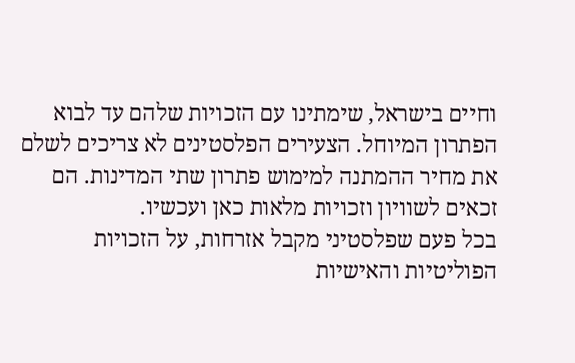וחיים בישראל, שימתינו עם הזכויות שלהם עד לבוא הפתרון המיוחל. הצעירים הפלסטינים לא צריכים לשלם את מחיר ההמתנה למימוש פתרון שתי המדינות. הם זכאים לשוויון וזכויות מלאות כאן ועכשיו.
בכל פעם שפלסטיני מקבל אזרחות, על הזכויות הפוליטיות והאישיות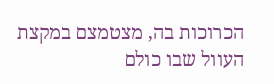הכרוכות בה, מצטמצם במקצת העוול שבו כולם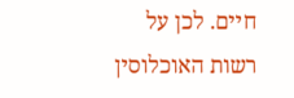חיים. לכן על רשות האוכלוסין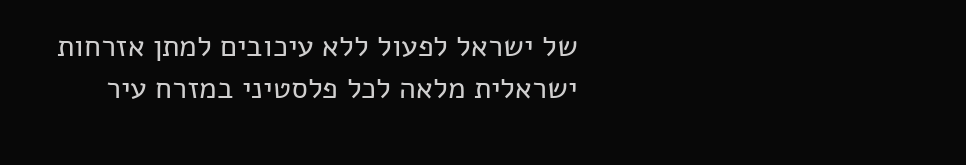של ישראל לפעול ללא עיכובים למתן אזרחות ישראלית מלאה לכל פלסטיני במזרח עיר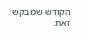הקודש שמבקש זאת.